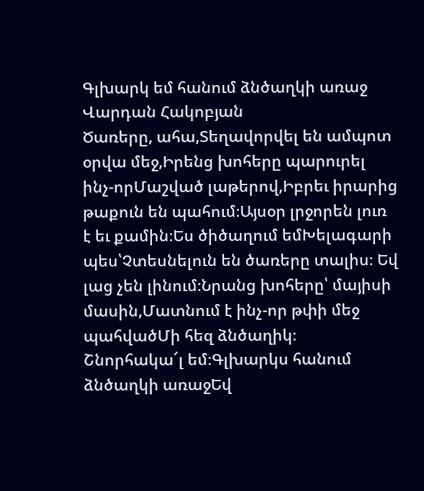Գլխարկ եմ հանում ձնծաղկի առաջ
Վարդան Հակոբյան
Ծառերը, ահա,Տեղավորվել են ամպոտ օրվա մեջ,Իրենց խոհերը պարուրել ինչ-որՄաշված լաթերով,Իբրեւ իրարից թաքուն են պահում։Այսօր լրջորեն լուռ է եւ քամին։Ես ծիծաղում եմԽելագարի պես՝Չտեսնելուն են ծառերը տալիս։ Եվ լաց չեն լինում։Նրանց խոհերը՝ մայիսի մասին,Մատնում է ինչ-որ թփի մեջ պահվածՄի հեզ ձնծաղիկ։ Շնորհակա՜լ եմ։Գլխարկս հանում ձնծաղկի առաջԵվ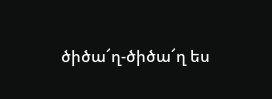ծիծա՜ղ-ծիծա՜ղ ես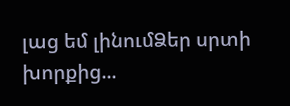լաց եմ լինումՁեր սրտի խորքից...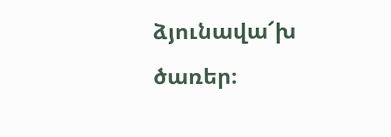ձյունավա՜խ ծառեր։